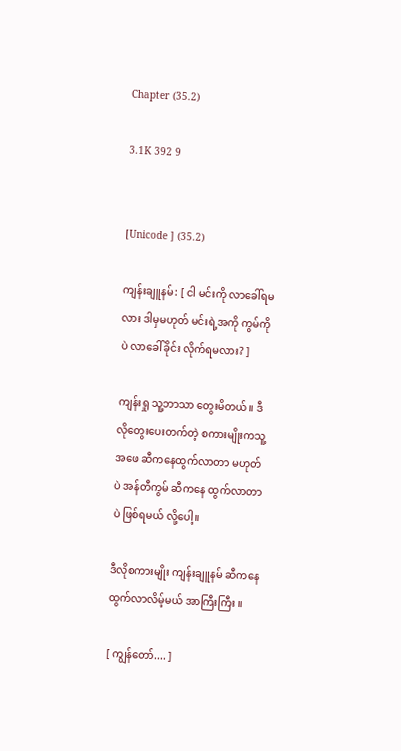Chapter (35.2)

3.1K 392 9


[Unicode ] (35.2)

ကျန်းချူနမ်: [ ငါ မင်းကို လာခေါ်ရမလား ဒါမှမဟုတ် မင်းရဲ့အကို ကွမ်ကိုပဲ လာခေါ်ခိုင်း လိုက်ရမလား? ]

ကျန်းရှု သူ့ဘာသာ တွေးမိတယ်။ ဒီလိုတွေးပေးတက်တဲ့ စကားမျိုးကသူ့အဖေ ဆီကနေထွက်လာတာ မဟုတ်ပဲ အန်တီကွမ် ဆီကနေ ထွက်လာတာပဲ ဖြစ်ရမယ် လို့ပေါ့။

ဒီလိုစကားမျိုး ကျန်းချူနမ် ဆီကနေထွက်လာလိမ့်မယ် အာကြီးကြီး ။

[ ကျွန်တော်.... ]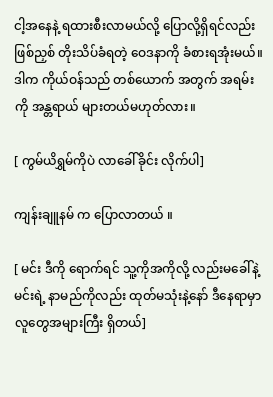ငါ့အနေနဲ့ ရထားစီးလာမယ်လို့ ပြောလို့ရှိရင်လည်း ဖြစ်ညှစ် တိုးသိပ်ခံရတဲ့ ဝေဒနာကို ခံစားရအုံးမယ်။ ဒါက ကိုယ်ဝန်သည် တစ်ယောက် အတွက် အရမ်းကို အန္တရာယ် များတယ်မဟုတ်လား။

[ ကွမ်ယိရွှမ်ကိုပဲ လာခေါ်ခိုင်း လိုက်ပါ]

ကျန်းချူနမ် က ပြောလာတယ် ။

[ မင်း ဒီကို ရောက်ရင် သူ့ကိုအကိုလို့ လည်းမခေါ်နဲ့ မင်းရဲ့ နာမည်ကိုလည်း ထုတ်မသုံးနဲ့နော် ဒီနေရာမှာ လူတွေအများကြီး ရှိတယ်]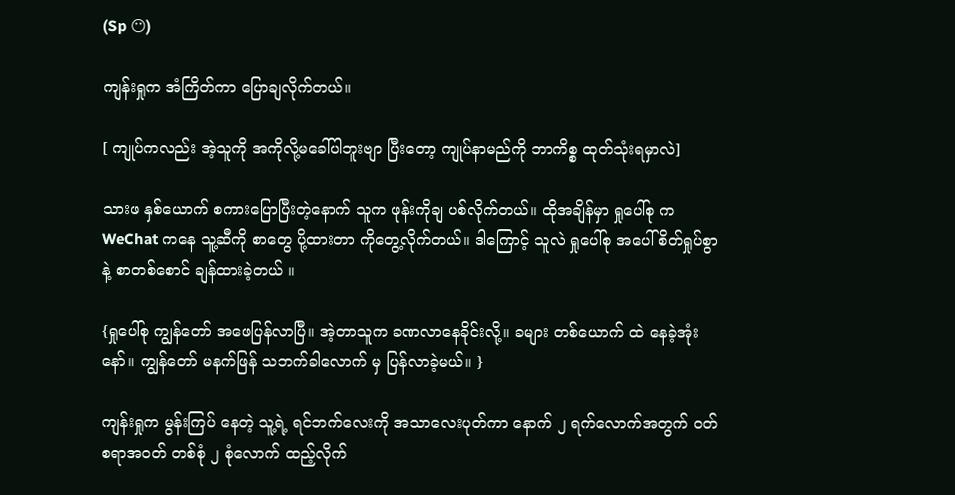(Sp 😶)

ကျန်းရှုက အံကြိတ်ကာ ပြောချလိုက်တယ်။

[ ကျုပ်ကလည်း အဲ့သူကို အကိုလို့မခေါ်ပါဘူးဗျာ ပြီးတော့ ကျုပ်နာမည်ကို ဘာကိစ္စ ထုတ်သုံးရမှာလဲ]

သားဖ နှစ်ယောက် စကားပြောပြီးတဲ့နောက် သူက ဖုန်းကိုချ ပစ်လိုက်တယ်။ ထိုအချိန်မှာ ရှုပေါ်စု က WeChat ကနေ သူ့ဆီကို စာတွေ ပို့ထားတာ ကိုတွေ့လိုက်တယ်။ ဒါကြောင့် သူလဲ ရှုပေါ်စု အပေါ် စိတ်ရှုပ်စွာနဲ့ စာတစ်စောင် ချန်ထားခဲ့တယ် ။

{ရှုပေါ်စု ကျွန်တော် အဖေပြန်လာပြီ။ အဲ့တာသူက ခဏလာနေခိုင်းလို့။ ခများ တစ်ယောက် ထဲ နေခဲ့အုံးနော်။ ကျွန်တော် မနက်ဖြန် သဘက်ခါလောက် မှ ပြန်လာခဲ့မယ်။ }

ကျန်းရှုက မွန်းကြပ် နေတဲ့ သူ့ရဲ့ ရင်ဘက်လေးကို အသာလေးပုတ်ကာ နောက် ၂ ရက်လောက်အတွက် ဝတ်စရာအဝတ် တစ်စုံ ၂ စုံလောက် ထည့်လိုက်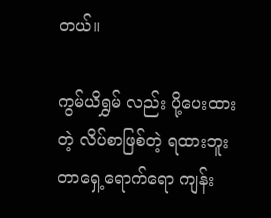တယ်။

ကွမ်ယိရွှမ် လည်း ပို့ပေးထားတဲ့ လိပ်စာဖြစ်တဲ့ ရထားဘူးတာရှေ့ရောက်ရော ကျန်း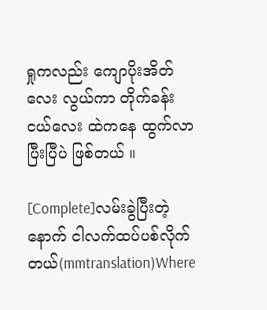ရှုကလည်း ကျောပိုးအိတ်လေး လွယ်ကာ တိုက်ခန်းငယ်လေး ထဲကနေ ထွက်လာပြီးပြီပဲ ဖြစ်တယ် ။

[Complete]လမ်းခွဲပြီးတဲ့နောက် ငါလက်ထပ်ပစ်လိုက်တယ်(mmtranslation)Where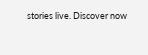stories live. Discover now